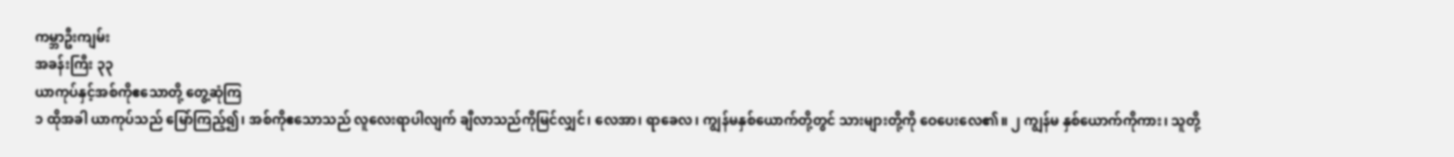ကမ္ဘာဦးကျမ်း
အခန်းကြီး ၃၃
ယာကုပ်နှင့်အစ်ကိုဧသောတို့ တွေ့ဆုံကြ
၁ ထိုအခါ ယာကုပ်သည် မြော်ကြည့်၍၊ အစ်ကိုဧသောသည် လူလေးရာပါလျက် ချီလာသည်ကိုမြင်လျှင်၊ လေအာ၊ ရာခေလ၊ ကျွန်မနှစ်ယောက်တို့တွင် သားများတို့ကို ဝေပေးလေ၏။ ၂ ကျွန်မ နှစ်ယောက်ကိုကား၊ သူတို့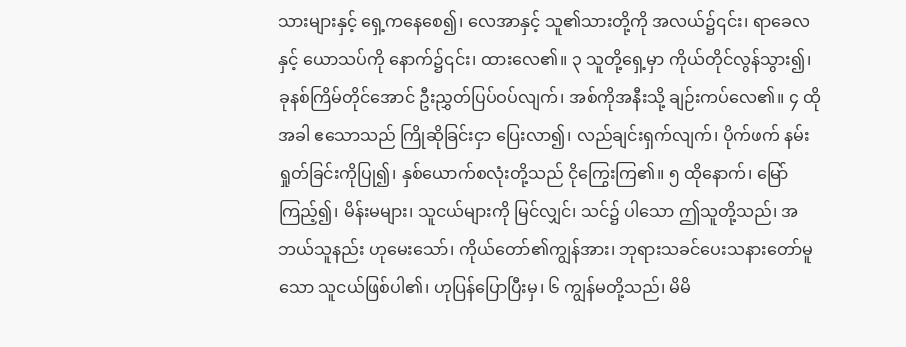သားများနှင့် ရှေ့ကနေစေ၍၊ လေအာနှင့် သူ၏သားတို့ကို အလယ်၌၎င်း၊ ရာခေလနှင့် ယောသပ်ကို နောက်၌၎င်း၊ ထားလေ၏။ ၃ သူတို့ရှေ့မှာ ကိုယ်တိုင်လွန်သွား၍၊ ခုနစ်ကြိမ်တိုင်အောင် ဦးညွှတ်ပြပ်ဝပ်လျက်၊ အစ်ကိုအနီးသို့ ချဉ်းကပ်လေ၏။ ၄ ထိုအခါ ဧသောသည် ကြိုဆိုခြင်းငှာ ပြေးလာ၍၊ လည်ချင်းရှက်လျက်၊ ပိုက်ဖက် နမ်းရှုတ်ခြင်းကိုပြု၍၊ နှစ်ယောက်စလုံးတို့သည် ငိုကြွေးကြ၏။ ၅ ထိုနောက်၊ မြော်ကြည့်၍၊ မိန်းမများ၊ သူငယ်များကို မြင်လျှင်၊ သင်၌ ပါသော ဤသူတို့သည်၊ အဘယ်သူနည်း ဟုမေးသော်၊ ကိုယ်တော်၏ကျွန်အား၊ ဘုရားသခင်ပေးသနားတော်မူသော သူငယ်ဖြစ်ပါ၏၊ ဟုပြန်ပြောပြီးမှ၊ ၆ ကျွန်မတို့သည်၊ မိမိ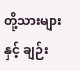တို့သားများနှင့် ချဉ်း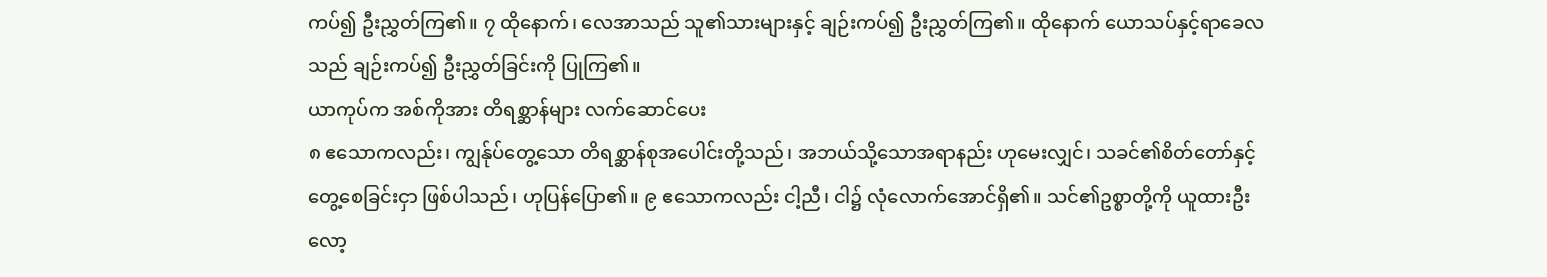ကပ်၍ ဦးညွှတ်ကြ၏။ ၇ ထိုနောက်၊ လေအာသည် သူ၏သားများနှင့် ချဉ်းကပ်၍ ဦးညွှတ်ကြ၏။ ထိုနောက် ယောသပ်နှင့်ရာခေလသည် ချဉ်းကပ်၍ ဦးညွှတ်ခြင်းကို ပြုကြ၏။
ယာကုပ်က အစ်ကိုအား တိရစ္ဆာန်များ လက်ဆောင်ပေး
၈ ဧသောကလည်း၊ ကျွန်ုပ်တွေ့သော တိရစ္ဆာန်စုအပေါင်းတို့သည်၊ အဘယ်သို့သောအရာနည်း ဟုမေးလျှင်၊ သခင်၏စိတ်တော်နှင့် တွေ့စေခြင်းငှာ ဖြစ်ပါသည်၊ ဟုပြန်ပြော၏။ ၉ ဧသောကလည်း ငါ့ညီ၊ ငါ၌ လုံလောက်အောင်ရှိ၏။ သင်၏ဥစ္စာတို့ကို ယူထားဦးလော့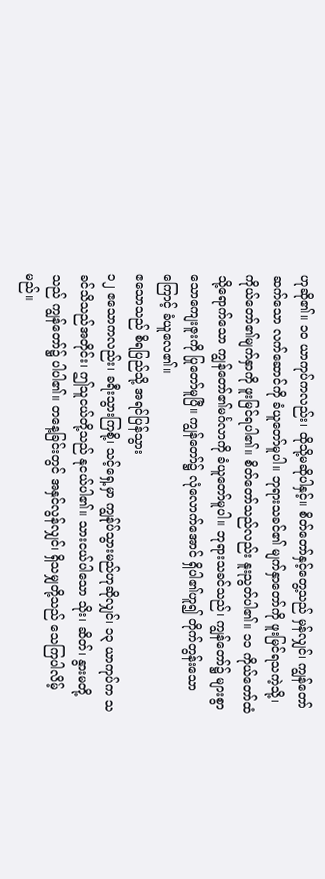ဟုဆို၏။ ၁၀ ယာကုပ်ကလည်း၊ ထိုသို့မဆိုပါနှင့်။ စိတ်တော်နှင့်တွေ့သည် မှန်လျှင်၊ ကျွန်တော်ဆက်သော လက်ဆောင်ကို ခံယူတော်မူပါ။ ဘုရားသခင်၏ မျက်နှာတော်ကို ဖူးမြင်ရသကဲ့သို့၊ ကိုယ်တော်၏မျက်နှာကို ဖူးမြင်ရပါ၏။ စိတ်တော်သည်လည်း နူးညွတ်ပါ၏။ ၁၁ ကိုယ်တော်ထံသို့ရောက်သော ကျွန်တော်၏မင်္ဂလာကို ခံယူတော်မူပါ။ ဘုရားသခင်သည်၊ ကျွန်တော်၌ များစွာသောကျေးဇူးကို ပြုတော်မူပြီ။ ကျွန်တော်၌ လုံလောက်အောင် ရှိပါ၏ဟူ၍ တိုက်တွန်းသောကြောင့် ခံယူလေ၏။
ဧသောသည် စိရပြည်သို့ အရင်ပြန်သွား
၁၂ ဧသောကလည်း၊ ခရီးသွားကြစို့၊ သင့်ရှေ့မှာ ကျွန်ုပ်သွားမည်ဟုဆိုလျှင်၊ ၁၃ ယာကုပ်က သခင်သိသည်အတိုင်း၊ ဤသူငယ်တို့သည် နုငယ်ပါ၏။ သားငယ်ပါသော သိုး၊ ဆိတ်၊ နွားမတို့သည် ကျွန်တော်၌ ပါပါ၏။ တနေ့ခြင်းတွင် အနှင်လွန်လျှင်၊ ရှိသမျှတို့သည် သေကြပါလိမ့်မည်။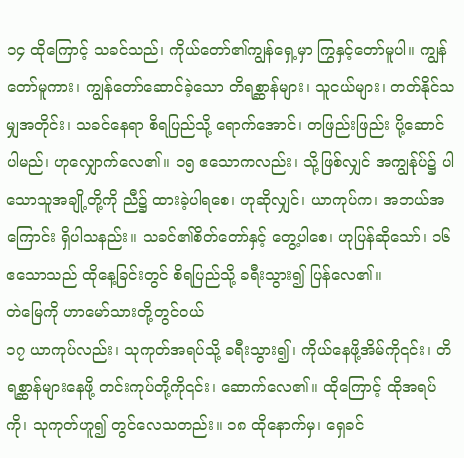၁၄ ထိုကြောင့် သခင်သည်၊ ကိုယ်တော်၏ကျွန်ရှေ့မှာ ကြွနှင့်တော်မူပါ။ ကျွန်တော်မူကား၊ ကျွန်တော်ဆောင်ခဲ့သော တိရစ္ဆာန်များ၊ သူငယ်များ၊ တတ်နိုင်သမျှအတိုင်း၊ သခင်နေရာ စိရပြည်သို့ ရောက်အောင်၊ တဖြည်းဖြည်း ပို့ဆောင်ပါမည်၊ ဟုလျှောက်လေ၏။ ၁၅ ဧသောကလည်း၊ သို့ဖြစ်လျှင် အကျွန်ုပ်၌ ပါသောသူအချို့တို့ကို ညီ၌ ထားခဲ့ပါရစေ၊ ဟုဆိုလျှင်၊ ယာကုပ်က၊ အဘယ်အကြောင်း ရှိပါသနည်း။ သခင်၏စိတ်တော်နှင့် တွေ့ပါစေ၊ ဟုပြန်ဆိုသော်၊ ၁၆ ဧသောသည် ထိုနေ့ခြင်းတွင် စိရပြည်သို့ ခရီးသွား၍ ပြန်လေ၏။
တဲမြေကို ဟာမော်သားတို့တွင်ဝယ်
၁၇ ယာကုပ်လည်း၊ သုကုတ်အရပ်သို့ ခရီးသွား၍၊ ကိုယ်နေဖို့အိမ်ကို၎င်း၊ တိရစ္ဆာန်များနေဖို့ တင်းကုပ်တို့ကို၎င်း၊ ဆောက်လေ၏။ ထိုကြောင့် ထိုအရပ်ကို၊ သုကုတ်ဟူ၍ တွင်လေသတည်း။ ၁၈ ထိုနောက်မှ၊ ရှေခင်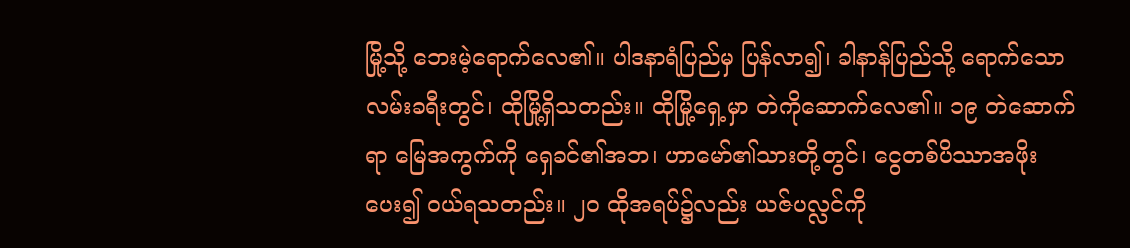မြို့သို့ ဘေးမဲ့ရောက်လေ၏။ ပါဒနာရံပြည်မှ ပြန်လာ၍၊ ခါနာန်ပြည်သို့ ရောက်သောလမ်းခရီးတွင်၊ ထိုမြို့ရှိသတည်း။ ထိုမြို့ရှေ့မှာ တဲကိုဆောက်လေ၏။ ၁၉ တဲဆောက်ရာ မြေအကွက်ကို ရှေခင်၏အဘ၊ ဟာမော်၏သားတို့တွင်၊ ငွေတစ်ပိဿာအဖိုးပေး၍ ဝယ်ရသတည်း။ ၂၀ ထိုအရပ်၌လည်း ယဇ်ပလ္လင်ကို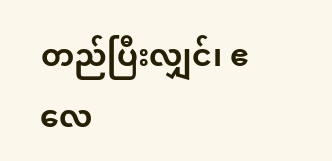တည်ပြီးလျှင်၊ ဧလေ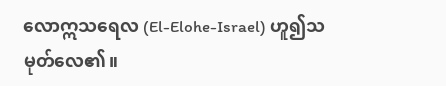လောဣသရေလ (El-Elohe-Israel) ဟူ၍သမုတ်လေ၏။